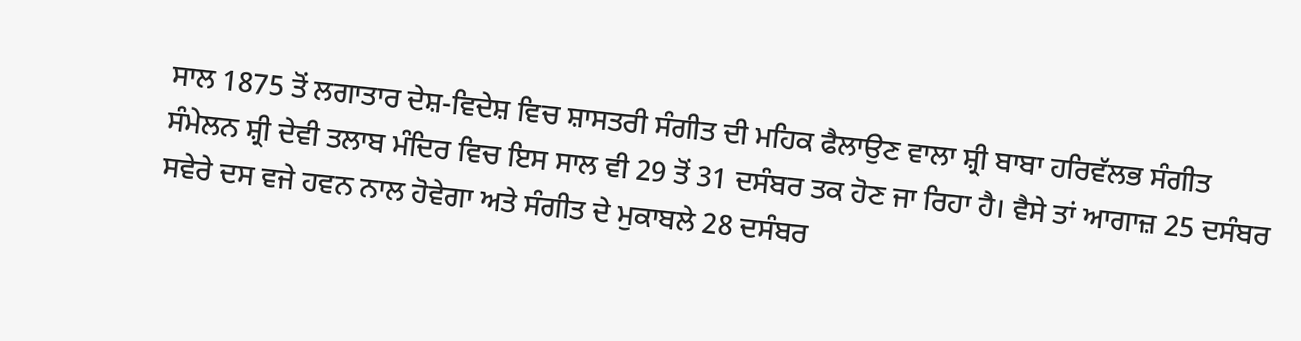ਸਾਲ 1875 ਤੋਂ ਲਗਾਤਾਰ ਦੇਸ਼-ਵਿਦੇਸ਼ ਵਿਚ ਸ਼ਾਸਤਰੀ ਸੰਗੀਤ ਦੀ ਮਹਿਕ ਫੈਲਾਉਣ ਵਾਲਾ ਸ਼੍ਰੀ ਬਾਬਾ ਹਰਿਵੱਲਭ ਸੰਗੀਤ ਸੰਮੇਲਨ ਸ਼੍ਰੀ ਦੇਵੀ ਤਲਾਬ ਮੰਦਿਰ ਵਿਚ ਇਸ ਸਾਲ ਵੀ 29 ਤੋਂ 31 ਦਸੰਬਰ ਤਕ ਹੋਣ ਜਾ ਰਿਹਾ ਹੈ। ਵੈਸੇ ਤਾਂ ਆਗਾਜ਼ 25 ਦਸੰਬਰ ਸਵੇਰੇ ਦਸ ਵਜੇ ਹਵਨ ਨਾਲ ਹੋਵੇਗਾ ਅਤੇ ਸੰਗੀਤ ਦੇ ਮੁਕਾਬਲੇ 28 ਦਸੰਬਰ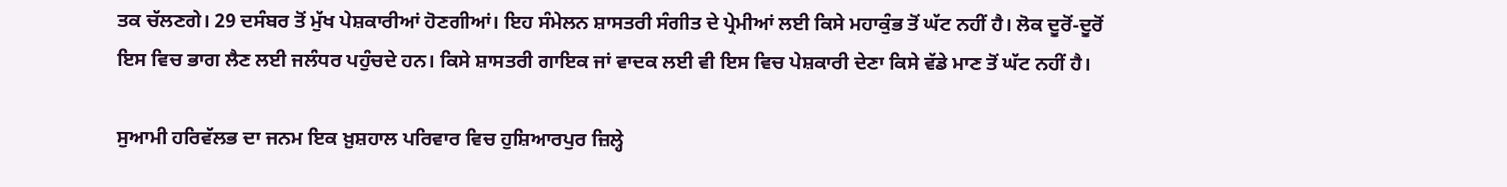ਤਕ ਚੱਲਣਗੇ। 29 ਦਸੰਬਰ ਤੋਂ ਮੁੱਖ ਪੇਸ਼ਕਾਰੀਆਂ ਹੋਣਗੀਆਂ। ਇਹ ਸੰਮੇਲਨ ਸ਼ਾਸਤਰੀ ਸੰਗੀਤ ਦੇ ਪ੍ਰੇਮੀਆਂ ਲਈ ਕਿਸੇ ਮਹਾਕੁੰਭ ਤੋਂ ਘੱਟ ਨਹੀਂ ਹੈ। ਲੋਕ ਦੂਰੋਂ-ਦੂਰੋਂ ਇਸ ਵਿਚ ਭਾਗ ਲੈਣ ਲਈ ਜਲੰਧਰ ਪਹੁੰਚਦੇ ਹਨ। ਕਿਸੇ ਸ਼ਾਸਤਰੀ ਗਾਇਕ ਜਾਂ ਵਾਦਕ ਲਈ ਵੀ ਇਸ ਵਿਚ ਪੇਸ਼ਕਾਰੀ ਦੇਣਾ ਕਿਸੇ ਵੱਡੇ ਮਾਣ ਤੋਂ ਘੱਟ ਨਹੀਂ ਹੈ।

ਸੁਆਮੀ ਹਰਿਵੱਲਭ ਦਾ ਜਨਮ ਇਕ ਖ਼ੁਸ਼ਹਾਲ ਪਰਿਵਾਰ ਵਿਚ ਹੁਸ਼ਿਆਰਪੁਰ ਜ਼ਿਲ੍ਹੇ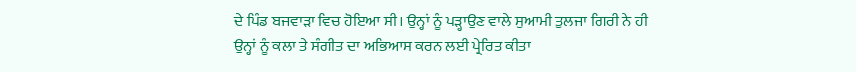ਦੇ ਪਿੰਡ ਬਜਵਾੜਾ ਵਿਚ ਹੋਇਆ ਸੀ। ਉਨ੍ਹਾਂ ਨੂੰ ਪੜ੍ਹਾਉਣ ਵਾਲੇ ਸੁਆਮੀ ਤੁਲਜਾ ਗਿਰੀ ਨੇ ਹੀ ਉਨ੍ਹਾਂ ਨੂੰ ਕਲਾ ਤੇ ਸੰਗੀਤ ਦਾ ਅਭਿਆਸ ਕਰਨ ਲਈ ਪ੍ਰੇਰਿਤ ਕੀਤਾ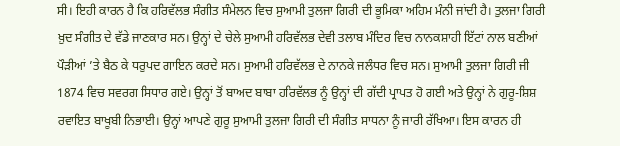ਸੀ। ਇਹੀ ਕਾਰਨ ਹੈ ਕਿ ਹਰਿਵੱਲਭ ਸੰਗੀਤ ਸੰਮੇਲਨ ਵਿਚ ਸੁਆਮੀ ਤੁਲਜਾ ਗਿਰੀ ਦੀ ਭੂਮਿਕਾ ਅਹਿਮ ਮੰਨੀ ਜਾਂਦੀ ਹੈ। ਤੁਲਜਾ ਗਿਰੀ ਖ਼ੁਦ ਸੰਗੀਤ ਦੇ ਵੱਡੇ ਜਾਣਕਾਰ ਸਨ। ਉਨ੍ਹਾਂ ਦੇ ਚੇਲੇ ਸੁਆਮੀ ਹਰਿਵੱਲਭ ਦੇਵੀ ਤਲਾਬ ਮੰਦਿਰ ਵਿਚ ਨਾਨਕਸ਼ਾਹੀ ਇੱਟਾਂ ਨਾਲ ਬਣੀਆਂ ਪੌੜੀਆਂ ’ਤੇ ਬੈਠ ਕੇ ਧਰੁਪਦ ਗਾਇਨ ਕਰਦੇ ਸਨ। ਸੁਆਮੀ ਹਰਿਵੱਲਭ ਦੇ ਨਾਨਕੇ ਜਲੰਧਰ ਵਿਚ ਸਨ। ਸੁਆਮੀ ਤੁਲਜਾ ਗਿਰੀ ਜੀ 1874 ਵਿਚ ਸਵਰਗ ਸਿਧਾਰ ਗਏ। ਉਨ੍ਹਾਂ ਤੋਂ ਬਾਅਦ ਬਾਬਾ ਹਰਿਵੱਲਭ ਨੂੰ ਉਨ੍ਹਾਂ ਦੀ ਗੱਦੀ ਪ੍ਰਾਪਤ ਹੋ ਗਈ ਅਤੇ ਉਨ੍ਹਾਂ ਨੇ ਗੁਰੂ-ਸ਼ਿਸ਼ ਰਵਾਇਤ ਬਾਖੂਬੀ ਨਿਭਾਈ। ਉਨ੍ਹਾਂ ਆਪਣੇ ਗੁਰੂ ਸੁਆਮੀ ਤੁਲਜਾ ਗਿਰੀ ਦੀ ਸੰਗੀਤ ਸਾਧਨਾ ਨੂੰ ਜਾਰੀ ਰੱਖਿਆ। ਇਸ ਕਾਰਨ ਹੀ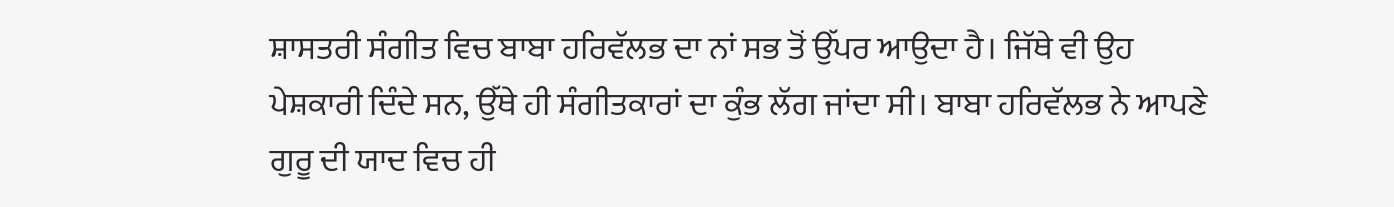ਸ਼ਾਸਤਰੀ ਸੰਗੀਤ ਵਿਚ ਬਾਬਾ ਹਰਿਵੱਲਭ ਦਾ ਨਾਂ ਸਭ ਤੋਂ ਉੱਪਰ ਆਉਦਾ ਹੈ। ਜਿੱਥੇ ਵੀ ਉਹ ਪੇਸ਼ਕਾਰੀ ਦਿੰਦੇ ਸਨ, ਉੱਥੇ ਹੀ ਸੰਗੀਤਕਾਰਾਂ ਦਾ ਕੁੰਭ ਲੱਗ ਜਾਂਦਾ ਸੀ। ਬਾਬਾ ਹਰਿਵੱਲਭ ਨੇ ਆਪਣੇ ਗੁਰੂ ਦੀ ਯਾਦ ਵਿਚ ਹੀ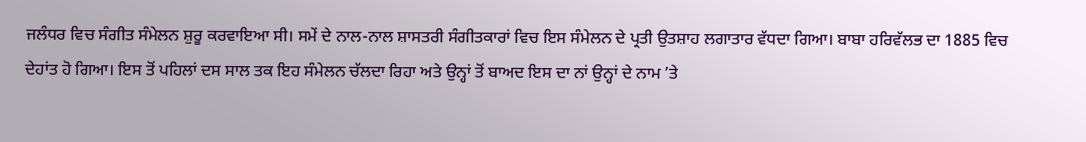ਜਲੰਧਰ ਵਿਚ ਸੰਗੀਤ ਸੰਮੇਲਨ ਸ਼ੁਰੂ ਕਰਵਾਇਆ ਸੀ। ਸਮੇਂ ਦੇ ਨਾਲ-ਨਾਲ ਸ਼ਾਸਤਰੀ ਸੰਗੀਤਕਾਰਾਂ ਵਿਚ ਇਸ ਸੰਮੇਲਨ ਦੇ ਪ੍ਰਤੀ ਉਤਸ਼ਾਹ ਲਗਾਤਾਰ ਵੱਧਦਾ ਗਿਆ। ਬਾਬਾ ਹਰਿਵੱਲਭ ਦਾ 1885 ਵਿਚ ਦੇਹਾਂਤ ਹੋ ਗਿਆ। ਇਸ ਤੋਂ ਪਹਿਲਾਂ ਦਸ ਸਾਲ ਤਕ ਇਹ ਸੰਮੇਲਨ ਚੱਲਦਾ ਰਿਹਾ ਅਤੇ ਉਨ੍ਹਾਂ ਤੋਂ ਬਾਅਦ ਇਸ ਦਾ ਨਾਂ ਉਨ੍ਹਾਂ ਦੇ ਨਾਮ ’ਤੇ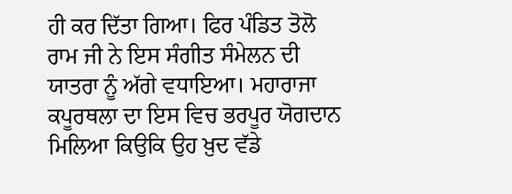ਹੀ ਕਰ ਦਿੱਤਾ ਗਿਆ। ਫਿਰ ਪੰਡਿਤ ਤੋਲੋ ਰਾਮ ਜੀ ਨੇ ਇਸ ਸੰਗੀਤ ਸੰਮੇਲਨ ਦੀ ਯਾਤਰਾ ਨੂੰ ਅੱਗੇ ਵਧਾਇਆ। ਮਹਾਰਾਜਾ ਕਪੂਰਥਲਾ ਦਾ ਇਸ ਵਿਚ ਭਰਪੂਰ ਯੋਗਦਾਨ ਮਿਲਿਆ ਕਿਉਕਿ ਉਹ ਖ਼ੁਦ ਵੱਡੇ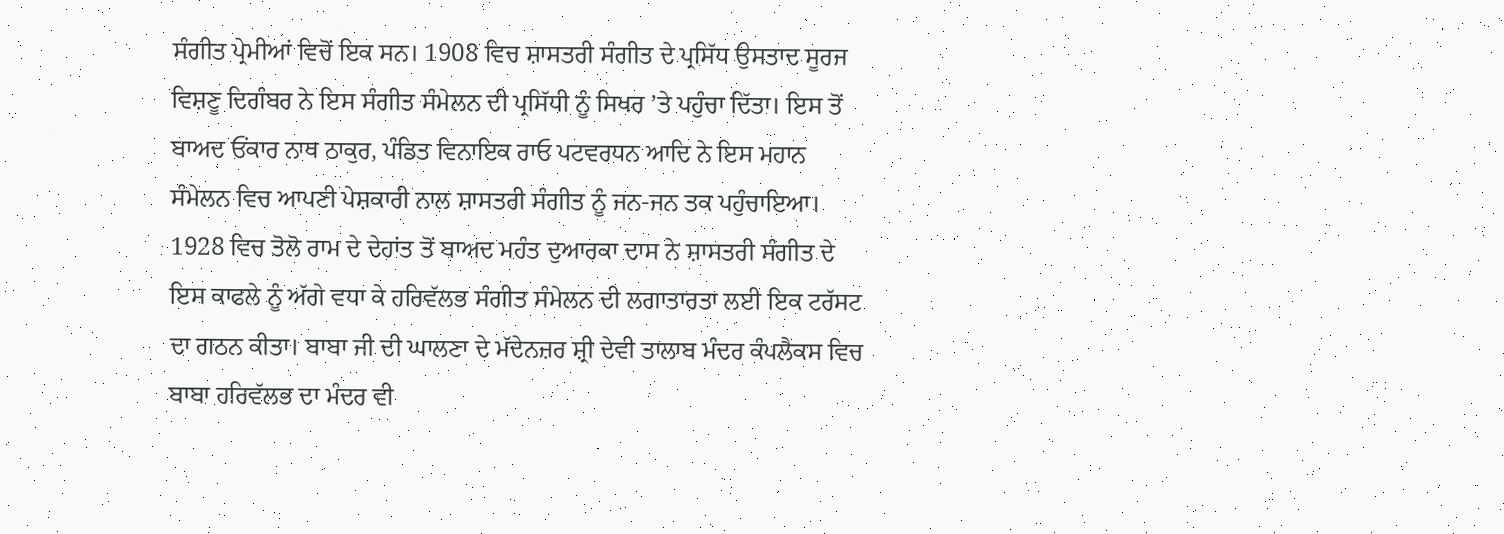ਸੰਗੀਤ ਪ੍ਰੇਮੀਆਂ ਵਿਚੋਂ ਇਕ ਸਨ। 1908 ਵਿਚ ਸ਼ਾਸਤਰੀ ਸੰਗੀਤ ਦੇ ਪ੍ਰਸਿੱਧ ਉਸਤਾਦ ਸੂਰਜ ਵਿਸ਼ਣੂ ਦਿਗੰਬਰ ਨੇ ਇਸ ਸੰਗੀਤ ਸੰਮੇਲਨ ਦੀ ਪ੍ਰਸਿੱਧੀ ਨੂੰ ਸਿਖਰ ’ਤੇ ਪਹੁੰਚਾ ਦਿੱਤਾ। ਇਸ ਤੋਂ ਬਾਅਦ ਓਂਕਾਰ ਨਾਥ ਠਾਕੁਰ, ਪੰਡਿਤ ਵਿਨਾਇਕ ਰਾਓ ਪਟਵਰਧਨ ਆਦਿ ਨੇ ਇਸ ਮਹਾਨ ਸੰਮੇਲਨ ਵਿਚ ਆਪਣੀ ਪੇਸ਼ਕਾਰੀ ਨਾਲ ਸ਼ਾਸਤਰੀ ਸੰਗੀਤ ਨੂੰ ਜਨ-ਜਨ ਤਕ ਪਹੁੰਚਾਇਆ। 1928 ਵਿਚ ਤੋਲੋ ਰਾਮ ਦੇ ਦੇਹਾਂਤ ਤੋਂ ਬਾਅਦ ਮਹੰਤ ਦੁਆਰਕਾ ਦਾਸ ਨੇ ਸ਼ਾਸਤਰੀ ਸੰਗੀਤ ਦੇ ਇਸ ਕਾਫਲੇ ਨੂੰ ਅੱਗੇ ਵਧਾ ਕੇ ਹਰਿਵੱਲਭ ਸੰਗੀਤ ਸੰਮੇਲਨ ਦੀ ਲਗਾਤਾਰਤਾ ਲਈ ਇਕ ਟਰੱਸਟ ਦਾ ਗਠਨ ਕੀਤਾ। ਬਾਬਾ ਜੀ ਦੀ ਘਾਲਣਾ ਦੇ ਮੱਦੇਨਜ਼ਰ ਸ਼੍ਰੀ ਦੇਵੀ ਤਾਲਾਬ ਮੰਦਰ ਕੰਪਲੈਕਸ ਵਿਚ ਬਾਬਾ ਹਰਿਵੱਲਭ ਦਾ ਮੰਦਰ ਵੀ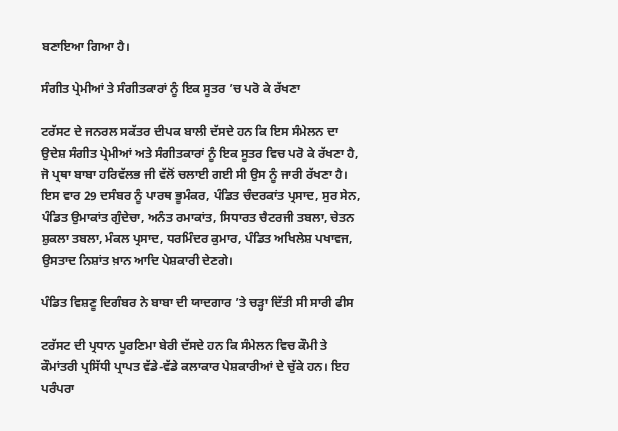ਬਣਾਇਆ ਗਿਆ ਹੈ।

ਸੰਗੀਤ ਪ੍ਰੇਮੀਆਂ ਤੇ ਸੰਗੀਤਕਾਰਾਂ ਨੂੰ ਇਕ ਸੂਤਰ ’ਚ ਪਰੋ ਕੇ ਰੱਖਣਾ

ਟਰੱਸਟ ਦੇ ਜਨਰਲ ਸਕੱਤਰ ਦੀਪਕ ਬਾਲੀ ਦੱਸਦੇ ਹਨ ਕਿ ਇਸ ਸੰਮੇਲਨ ਦਾ ਉਦੇਸ਼ ਸੰਗੀਤ ਪ੍ਰੇਮੀਆਂ ਅਤੇ ਸੰਗੀਤਕਾਰਾਂ ਨੂੰ ਇਕ ਸੂਤਰ ਵਿਚ ਪਰੋ ਕੇ ਰੱਖਣਾ ਹੈ, ਜੋ ਪ੍ਰਥਾ ਬਾਬਾ ਹਰਿਵੱਲਭ ਜੀ ਵੱਲੋਂ ਚਲਾਈ ਗਈ ਸੀ ਉਸ ਨੂੰ ਜਾਰੀ ਰੱਖਣਾ ਹੈ। ਇਸ ਵਾਰ 29 ਦਸੰਬਰ ਨੂੰ ਪਾਰਥ ਭੂਮੰਕਰ, ਪੰਡਿਤ ਚੰਦਰਕਾਂਤ ਪ੍ਰਸਾਦ, ਸੁਰ ਸੇਨ, ਪੰਡਿਤ ਉਮਾਕਾਂਤ ਗੁੰਦੇਚਾ, ਅਨੰਤ ਰਮਾਕਾਂਤ, ਸਿਧਾਰਤ ਚੈਟਰਜੀ ਤਬਲਾ, ਚੇਤਨ ਸ਼ੁਕਲਾ ਤਬਲਾ, ਮੰਕਲ ਪ੍ਰਸਾਦ, ਧਰਮਿੰਦਰ ਕੁਮਾਰ, ਪੰਡਿਤ ਅਖਿਲੇਸ਼ ਪਖਾਵਜ, ਉਸਤਾਦ ਨਿਸ਼ਾਂਤ ਖ਼ਾਨ ਆਦਿ ਪੇਸ਼ਕਾਰੀ ਦੇਣਗੇ।

ਪੰਡਿਤ ਵਿਸ਼ਣੂ ਦਿਗੰਬਰ ਨੇ ਬਾਬਾ ਦੀ ਯਾਦਗਾਰ ’ਤੇ ਚੜ੍ਹਾ ਦਿੱਤੀ ਸੀ ਸਾਰੀ ਫੀਸ

ਟਰੱਸਟ ਦੀ ਪ੍ਰਧਾਨ ਪੂਰਣਿਮਾ ਬੇਰੀ ਦੱਸਦੇ ਹਨ ਕਿ ਸੰਮੇਲਨ ਵਿਚ ਕੌਮੀ ਤੇ ਕੌਮਾਂਤਰੀ ਪ੍ਰਸਿੱਧੀ ਪ੍ਰਾਪਤ ਵੱਡੇ-ਵੱਡੇ ਕਲਾਕਾਰ ਪੇਸ਼ਕਾਰੀਆਂ ਦੇ ਚੁੱਕੇ ਹਨ। ਇਹ ਪਰੰਪਰਾ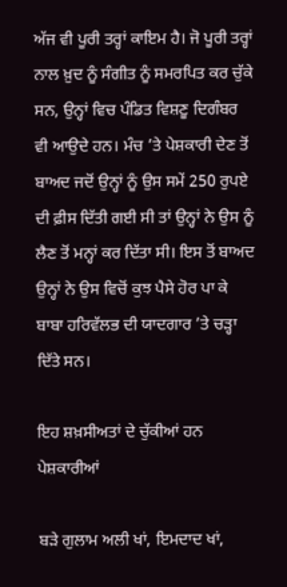ਅੱਜ ਵੀ ਪੂਰੀ ਤਰ੍ਹਾਂ ਕਾਇਮ ਹੈ। ਜੋ ਪੂਰੀ ਤਰ੍ਹਾਂ ਨਾਲ ਖ਼ੁਦ ਨੂੰ ਸੰਗੀਤ ਨੂੰ ਸਮਰਪਿਤ ਕਰ ਚੁੱਕੇ ਸਨ, ਉਨ੍ਹਾਂ ਵਿਚ ਪੰਡਿਤ ਵਿਸ਼ਣੂ ਦਿਗੰਬਰ ਵੀ ਆਉਦੇ ਹਨ। ਮੰਚ ’ਤੇ ਪੇਸ਼ਕਾਰੀ ਦੇਣ ਤੋਂ ਬਾਅਦ ਜਦੋਂ ਉਨ੍ਹਾਂ ਨੂੰ ਉਸ ਸਮੇਂ 250 ਰੁਪਏ ਦੀ ਫ਼ੀਸ ਦਿੱਤੀ ਗਈ ਸੀ ਤਾਂ ਉਨ੍ਹਾਂ ਨੇ ਉਸ ਨੂੰ ਲੈਣ ਤੋਂ ਮਨ੍ਹਾਂ ਕਰ ਦਿੱਤਾ ਸੀ। ਇਸ ਤੋਂ ਬਾਅਦ ਉਨ੍ਹਾਂ ਨੇ ਉਸ ਵਿਚੋਂ ਕੁਝ ਪੈਸੇ ਹੋਰ ਪਾ ਕੇ ਬਾਬਾ ਹਰਿਵੱਲਭ ਦੀ ਯਾਦਗਾਰ ’ਤੇ ਚੜ੍ਹਾ ਦਿੱਤੇ ਸਨ।

ਇਹ ਸ਼ਖ਼ਸੀਅਤਾਂ ਦੇ ਚੁੱਕੀਆਂ ਹਨ ਪੇਸ਼ਕਾਰੀਆਂ

ਬੜੇ ਗੁਲਾਮ ਅਲੀ ਖਾਂ, ਇਮਦਾਦ ਖਾਂ,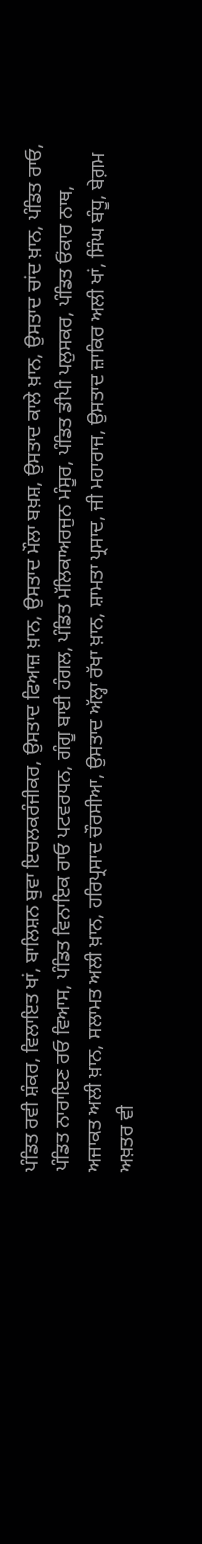ਪੰਡਿਤ ਰਵੀ ਸ਼ੰਕਰ, ਵਿਲਾਇਤ ਖਾਂ, ਬਾਲਿਸ਼ਨ ਬੁਵਾ ਇਚਲਕਰੰਜੀਕਰ, ਉਸਤਾਦ ਫਿਆਜ਼ ਖ਼ਾਨ, ਉਸਤਾਦ ਮੌਲਾ ਬਖ਼ਸ਼, ਉਸਤਾਦ ਕਾਲੇ ਖ਼ਾਨ, ਉਸਤਾਦ ਚਾਂਦ ਖ਼ਾਨ, ਪੰਡਿਤ ਰਾਓ, ਪੰਡਿਤ ਨਾਰਾਇਣ ਰਓ ਵਿਆਸ, ਪੰਡਿਤ ਵਿਨਾਇਕ ਰਾਓ ਪਟਵਰਧਨ, ਗੰਗੂ ਬਾਈ ਹੰਗਲ, ਪੰਡਿਤ ਮੱਲਿਕਾਅਰਜੁਨ ਮੰਸੂਰ, ਪੰਡਿਤ ਡੀਪੀ ਪਲੁਸਕਰ, ਪੰਡਿਤ ਓਂਕਾਰ ਨਾਥ, ਅਜਾਕਤ ਅਲੀ ਖ਼ਾਨ, ਸਲਾਮਤ ਅਲੀ ਖ਼ਾਨ, ਹਰਿਪ੍ਰਸਾਦ ਚੌਰਸੀਆ, ਉਸਤਾਦ ਅੱਲ੍ਹਾ ਰੱਖਾ ਖ਼ਾਨ, ਸ਼ਾਮਤਾ ਪ੍ਰਸਾਦ, ਜੀ ਮਹਾਰਾਜ, ਉਸਤਾਦ ਜ਼ਾਕਿਰ ਅਲੀ ਖਾਂ, ਸਿੰਘ ਬੰਧੂ, ਬੇਗ਼ਮ ਅਖ਼ਤਰ ਵੀ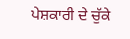ਪੇਸ਼ਕਾਰੀ ਦੇ ਚੁੱਕੇ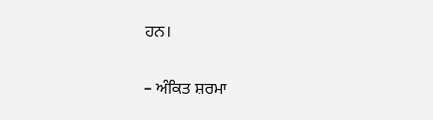ਹਨ।

– ਅੰਕਿਤ ਸ਼ਰਮਾ